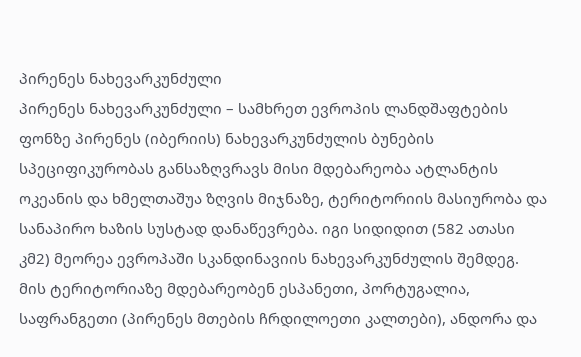პირენეს ნახევარკუნძული
პირენეს ნახევარკუნძული – სამხრეთ ევროპის ლანდშაფტების ფონზე პირენეს (იბერიის) ნახევარკუნძულის ბუნების სპეციფიკურობას განსაზღვრავს მისი მდებარეობა ატლანტის ოკეანის და ხმელთაშუა ზღვის მიჯნაზე, ტერიტორიის მასიურობა და სანაპირო ხაზის სუსტად დანაწევრება. იგი სიდიდით (582 ათასი კმ2) მეორეა ევროპაში სკანდინავიის ნახევარკუნძულის შემდეგ. მის ტერიტორიაზე მდებარეობენ ესპანეთი, პორტუგალია, საფრანგეთი (პირენეს მთების ჩრდილოეთი კალთები), ანდორა და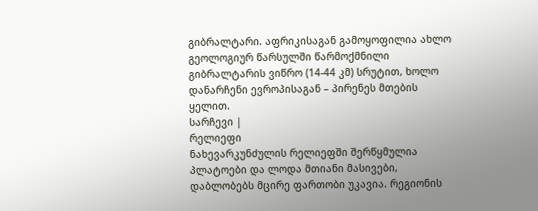გიბრალტარი. აფრიკისაგან გამოყოფილია ახლო გეოლოგიურ წარსულში წარმოქმნილი გიბრალტარის ვიწრო (14-44 კმ) სრუტით, ხოლო დანარჩენი ევროპისაგან – პირენეს მთების ყელით.
სარჩევი |
რელიეფი
ნახევარკუნძულის რელიეფში შერწყმულია პლატოები და ლოდა მთიანი მასივები, დაბლობებს მცირე ფართობი უკავია. რეგიონის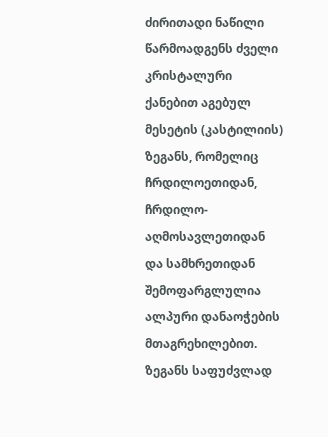ძირითადი ნაწილი წარმოადგენს ძველი კრისტალური ქანებით აგებულ მესეტის (კასტილიის) ზეგანს, რომელიც ჩრდილოეთიდან, ჩრდილო- აღმოსავლეთიდან და სამხრეთიდან შემოფარგლულია ალპური დანაოჭების მთაგრეხილებით. ზეგანს საფუძვლად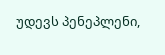უდევს პენეპლენი,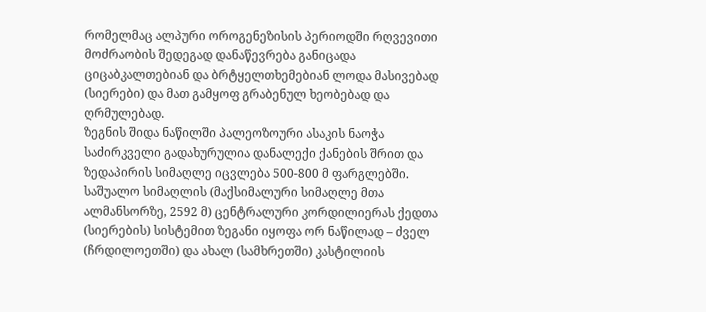რომელმაც ალპური ოროგენეზისის პერიოდში რღვევითი მოძრაობის შედეგად დანაწევრება განიცადა ციცაბკალთებიან და ბრტყელთხემებიან ლოდა მასივებად (სიერები) და მათ გამყოფ გრაბენულ ხეობებად და ღრმულებად.
ზეგნის შიდა ნაწილში პალეოზოური ასაკის ნაოჭა საძირკველი გადახურულია დანალექი ქანების შრით და ზედაპირის სიმაღლე იცვლება 500-800 მ ფარგლებში. საშუალო სიმაღლის (მაქსიმალური სიმაღლე მთა ალმანსორზე, 2592 მ) ცენტრალური კორდილიერას ქედთა (სიერების) სისტემით ზეგანი იყოფა ორ ნაწილად – ძველ (ჩრდილოეთში) და ახალ (სამხრეთში) კასტილიის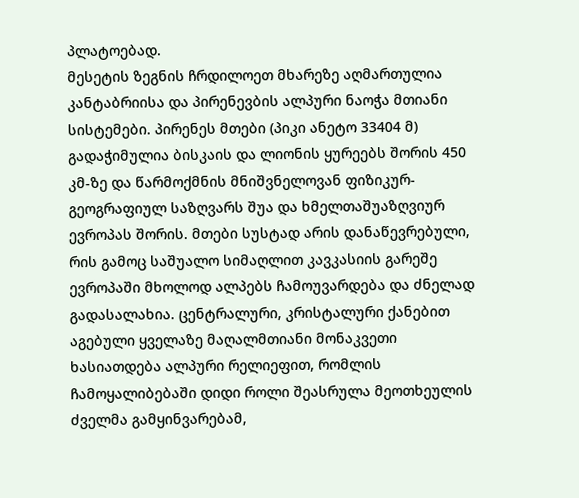პლატოებად.
მესეტის ზეგნის ჩრდილოეთ მხარეზე აღმართულია კანტაბრიისა და პირენევბის ალპური ნაოჭა მთიანი სისტემები. პირენეს მთები (პიკი ანეტო 33404 მ) გადაჭიმულია ბისკაის და ლიონის ყურეებს შორის 450 კმ-ზე და წარმოქმნის მნიშვნელოვან ფიზიკურ-გეოგრაფიულ საზღვარს შუა და ხმელთაშუაზღვიურ ევროპას შორის. მთები სუსტად არის დანაწევრებული, რის გამოც საშუალო სიმაღლით კავკასიის გარეშე ევროპაში მხოლოდ ალპებს ჩამოუვარდება და ძნელად გადასალახია. ცენტრალური, კრისტალური ქანებით აგებული ყველაზე მაღალმთიანი მონაკვეთი ხასიათდება ალპური რელიეფით, რომლის ჩამოყალიბებაში დიდი როლი შეასრულა მეოთხეულის ძველმა გამყინვარებამ,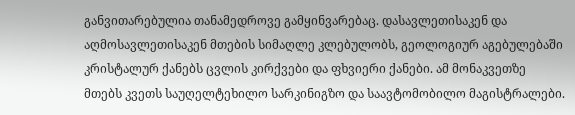განვითარებულია თანამედროვე გამყინვარებაც. დასავლეთისაკენ და აღმოსავლეთისაკენ მთების სიმაღლე კლებულობს, გეოლოგიურ აგებულებაში კრისტალურ ქანებს ცვლის კირქვები და ფხვიერი ქანები. ამ მონაკვეთზე მთებს კვეთს საუღელტეხილო სარკინიგზო და საავტომობილო მაგისტრალები.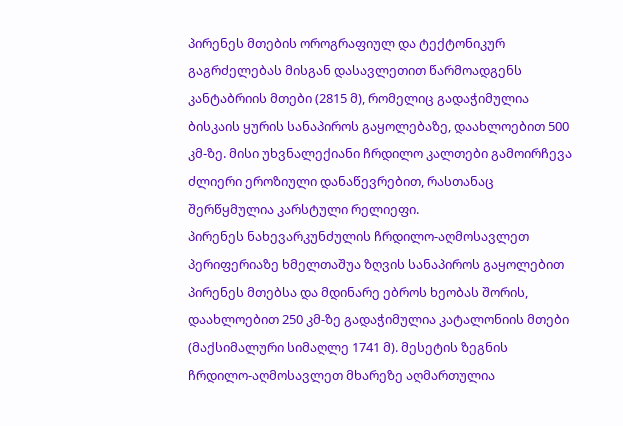პირენეს მთების ოროგრაფიულ და ტექტონიკურ გაგრძელებას მისგან დასავლეთით წარმოადგენს კანტაბრიის მთები (2815 მ), რომელიც გადაჭიმულია ბისკაის ყურის სანაპიროს გაყოლებაზე, დაახლოებით 500 კმ-ზე. მისი უხვნალექიანი ჩრდილო კალთები გამოირჩევა ძლიერი ეროზიული დანაწევრებით, რასთანაც შერწყმულია კარსტული რელიეფი.
პირენეს ნახევარკუნძულის ჩრდილო-აღმოსავლეთ პერიფერიაზე ხმელთაშუა ზღვის სანაპიროს გაყოლებით პირენეს მთებსა და მდინარე ებროს ხეობას შორის, დაახლოებით 250 კმ-ზე გადაჭიმულია კატალონიის მთები (მაქსიმალური სიმაღლე 1741 მ). მესეტის ზეგნის ჩრდილო-აღმოსავლეთ მხარეზე აღმართულია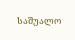საშუალო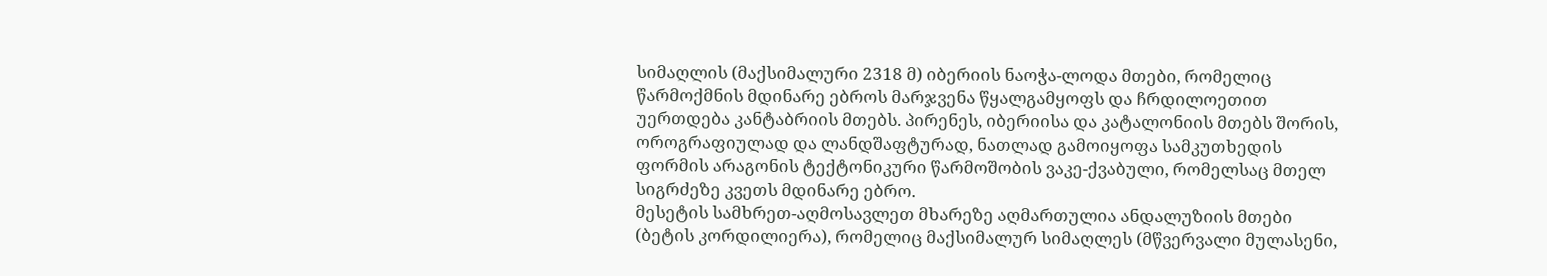სიმაღლის (მაქსიმალური 2318 მ) იბერიის ნაოჭა-ლოდა მთები, რომელიც წარმოქმნის მდინარე ებროს მარჯვენა წყალგამყოფს და ჩრდილოეთით უერთდება კანტაბრიის მთებს. პირენეს, იბერიისა და კატალონიის მთებს შორის, ოროგრაფიულად და ლანდშაფტურად, ნათლად გამოიყოფა სამკუთხედის ფორმის არაგონის ტექტონიკური წარმოშობის ვაკე-ქვაბული, რომელსაც მთელ სიგრძეზე კვეთს მდინარე ებრო.
მესეტის სამხრეთ-აღმოსავლეთ მხარეზე აღმართულია ანდალუზიის მთები (ბეტის კორდილიერა), რომელიც მაქსიმალურ სიმაღლეს (მწვერვალი მულასენი,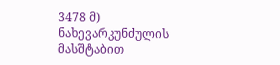3478 მ) ნახევარკუნძულის მასშტაბით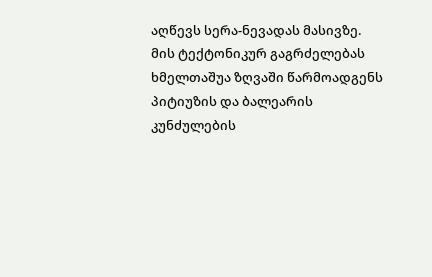აღწევს სერა-ნევადას მასივზე. მის ტექტონიკურ გაგრძელებას ხმელთაშუა ზღვაში წარმოადგენს პიტიუზის და ბალეარის კუნძულების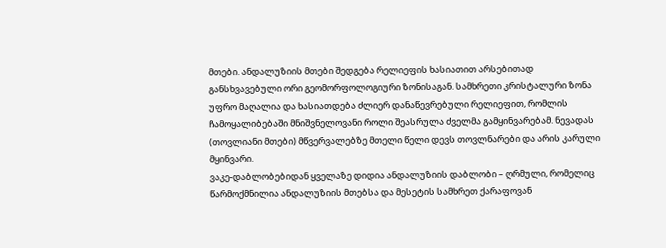მთები. ანდალუზიის მთები შედგება რელიეფის ხასიათით არსებითად განსხვავებული ორი გეომორფოლოგიური ზონისაგან. სამხრეთი კრისტალური ზონა უფრო მაღალია და ხასიათდება ძლიერ დანაწევრებული რელიეფით, რომლის ჩამოყალიბებაში მნიშვნელოვანი როლი შეასრულა ძველმა გამყინვარებამ. ნევადას (თოვლიანი მთები) მწვერვალებზე მთელი წელი დევს თოვლნარები და არის კარული მყინვარი.
ვაკე-დაბლობებიდან ყველაზე დიდია ანდალუზიის დაბლობი – ღრმული, რომელიც წარმოქმნილია ანდალუზიის მთებსა და მესეტის სამხრეთ ქარაფოვან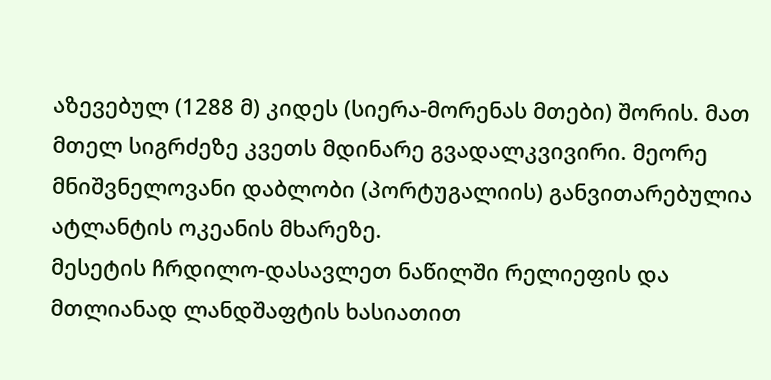აზევებულ (1288 მ) კიდეს (სიერა-მორენას მთები) შორის. მათ მთელ სიგრძეზე კვეთს მდინარე გვადალკვივირი. მეორე მნიშვნელოვანი დაბლობი (პორტუგალიის) განვითარებულია ატლანტის ოკეანის მხარეზე.
მესეტის ჩრდილო-დასავლეთ ნაწილში რელიეფის და მთლიანად ლანდშაფტის ხასიათით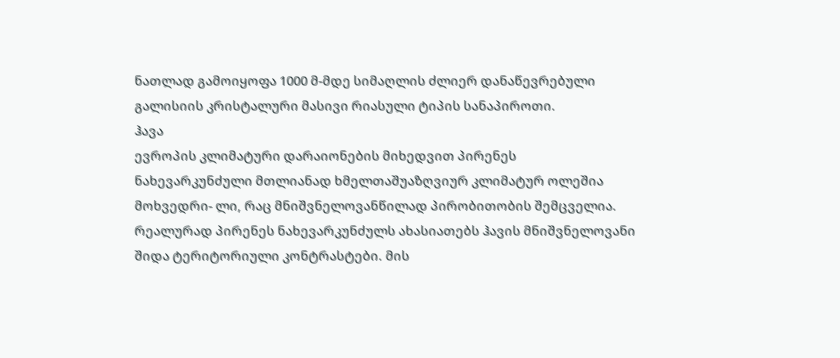ნათლად გამოიყოფა 1000 მ-მდე სიმაღლის ძლიერ დანაწევრებული გალისიის კრისტალური მასივი რიასული ტიპის სანაპიროთი.
ჰავა
ევროპის კლიმატური დარაიონების მიხედვით პირენეს ნახევარკუნძული მთლიანად ხმელთაშუაზღვიურ კლიმატურ ოლეშია მოხვედრი- ლი, რაც მნიშვნელოვანწილად პირობითობის შემცველია. რეალურად პირენეს ნახევარკუნძულს ახასიათებს ჰავის მნიშვნელოვანი შიდა ტერიტორიული კონტრასტები. მის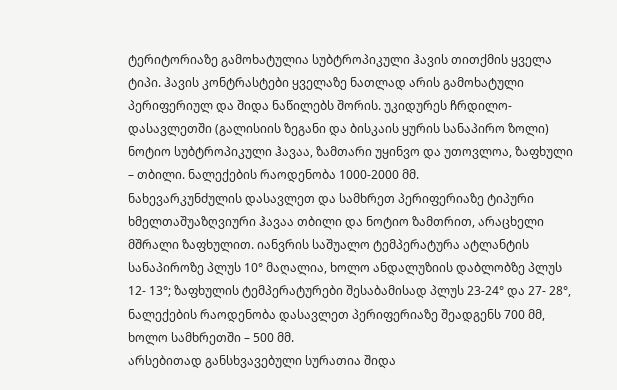ტერიტორიაზე გამოხატულია სუბტროპიკული ჰავის თითქმის ყველა ტიპი. ჰავის კონტრასტები ყველაზე ნათლად არის გამოხატული პერიფერიულ და შიდა ნაწილებს შორის. უკიდურეს ჩრდილო-დასავლეთში (გალისიის ზეგანი და ბისკაის ყურის სანაპირო ზოლი) ნოტიო სუბტროპიკული ჰავაა, ზამთარი უყინვო და უთოვლოა, ზაფხული – თბილი. ნალექების რაოდენობა 1000-2000 მმ.
ნახევარკუნძულის დასავლეთ და სამხრეთ პერიფერიაზე ტიპური ხმელთაშუაზღვიური ჰავაა თბილი და ნოტიო ზამთრით, არაცხელი მშრალი ზაფხულით. იანვრის საშუალო ტემპერატურა ატლანტის სანაპიროზე პლუს 10° მაღალია, ხოლო ანდალუზიის დაბლობზე პლუს 12- 13°; ზაფხულის ტემპერატურები შესაბამისად პლუს 23-24° და 27- 28°, ნალექების რაოდენობა დასავლეთ პერიფერიაზე შეადგენს 700 მმ, ხოლო სამხრეთში – 500 მმ.
არსებითად განსხვავებული სურათია შიდა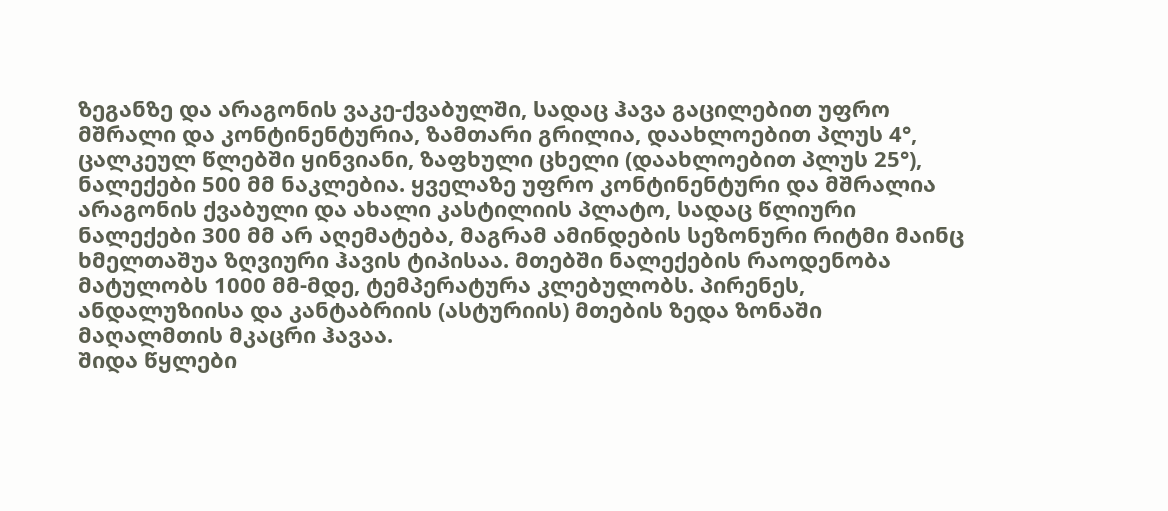ზეგანზე და არაგონის ვაკე-ქვაბულში, სადაც ჰავა გაცილებით უფრო მშრალი და კონტინენტურია, ზამთარი გრილია, დაახლოებით პლუს 4°, ცალკეულ წლებში ყინვიანი, ზაფხული ცხელი (დაახლოებით პლუს 25°), ნალექები 500 მმ ნაკლებია. ყველაზე უფრო კონტინენტური და მშრალია არაგონის ქვაბული და ახალი კასტილიის პლატო, სადაც წლიური ნალექები 300 მმ არ აღემატება, მაგრამ ამინდების სეზონური რიტმი მაინც ხმელთაშუა ზღვიური ჰავის ტიპისაა. მთებში ნალექების რაოდენობა მატულობს 1000 მმ-მდე, ტემპერატურა კლებულობს. პირენეს, ანდალუზიისა და კანტაბრიის (ასტურიის) მთების ზედა ზონაში მაღალმთის მკაცრი ჰავაა.
შიდა წყლები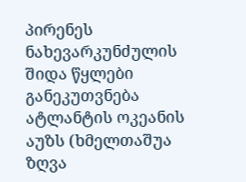პირენეს ნახევარკუნძულის შიდა წყლები განეკუთვნება ატლანტის ოკეანის აუზს (ხმელთაშუა ზღვა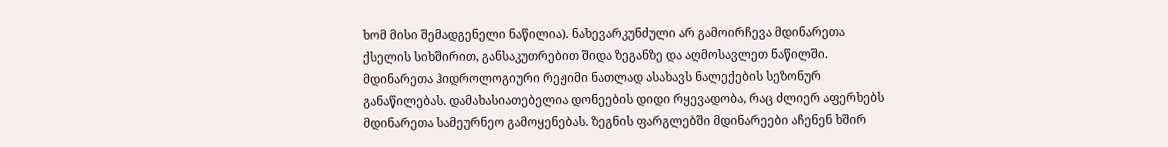ხომ მისი შემადგენელი ნაწილია). ნახევარკუნძული არ გამოირჩევა მდინარეთა ქსელის სიხშირით, განსაკუთრებით შიდა ზეგანზე და აღმოსავლეთ ნაწილში. მდინარეთა ჰიდროლოგიური რეჟიმი ნათლად ასახავს ნალექების სეზონურ განაწილებას. დამახასიათებელია დონეების დიდი რყევადობა, რაც ძლიერ აფერხებს მდინარეთა სამეურნეო გამოყენებას. ზეგნის ფარგლებში მდინარეები აჩენენ ხშირ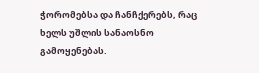ჭორომებსა და ჩანჩქერებს, რაც ხელს უშლის სანაოსნო გამოყენებას.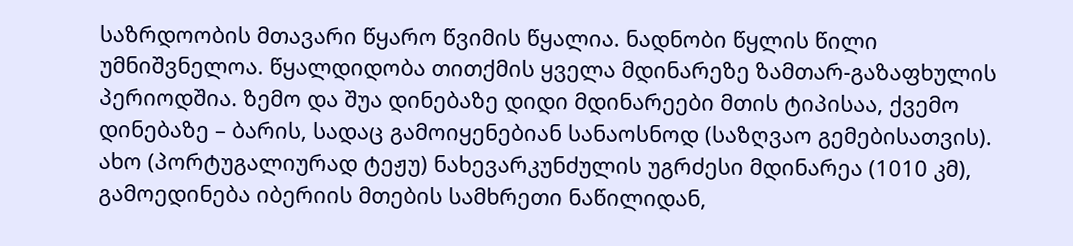საზრდოობის მთავარი წყარო წვიმის წყალია. ნადნობი წყლის წილი უმნიშვნელოა. წყალდიდობა თითქმის ყველა მდინარეზე ზამთარ-გაზაფხულის პერიოდშია. ზემო და შუა დინებაზე დიდი მდინარეები მთის ტიპისაა, ქვემო დინებაზე – ბარის, სადაც გამოიყენებიან სანაოსნოდ (საზღვაო გემებისათვის).
ახო (პორტუგალიურად ტეჟუ) ნახევარკუნძულის უგრძესი მდინარეა (1010 კმ), გამოედინება იბერიის მთების სამხრეთი ნაწილიდან,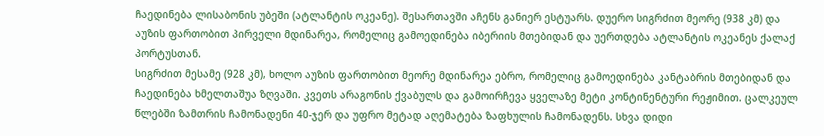ჩაედინება ლისაბონის უბეში (ატლანტის ოკეანე). შესართავში აჩენს განიერ ესტუარს. დუერო სიგრძით მეორე (938 კმ) და აუზის ფართობით პირველი მდინარეა, რომელიც გამოედინება იბერიის მთებიდან და უერთდება ატლანტის ოკეანეს ქალაქ პორტუსთან.
სიგრძით მესამე (928 კმ), ხოლო აუზის ფართობით მეორე მდინარეა ებრო, რომელიც გამოედინება კანტაბრის მთებიდან და ჩაედინება ხმელთაშუა ზღვაში. კვეთს არაგონის ქვაბულს და გამოირჩევა ყველაზე მეტი კონტინენტური რეჟიმით. ცალკეულ წლებში ზამთრის ჩამონადენი 40-ჯერ და უფრო მეტად აღემატება ზაფხულის ჩამონადენს. სხვა დიდი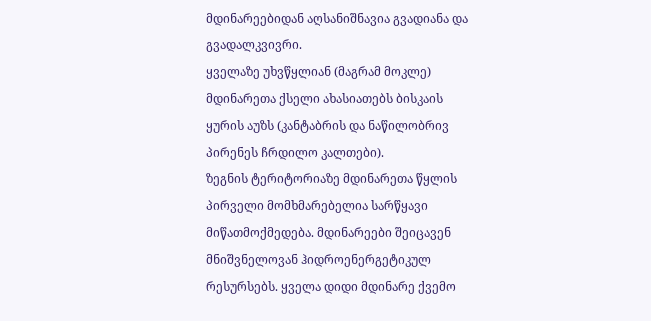მდინარეებიდან აღსანიშნავია გვადიანა და გვადალკვივრი.
ყველაზე უხვწყლიან (მაგრამ მოკლე) მდინარეთა ქსელი ახასიათებს ბისკაის ყურის აუზს (კანტაბრის და ნაწილობრივ პირენეს ჩრდილო კალთები).
ზეგნის ტერიტორიაზე მდინარეთა წყლის პირველი მომხმარებელია სარწყავი მიწათმოქმედება. მდინარეები შეიცავენ მნიშვნელოვან ჰიდროენერგეტიკულ რესურსებს. ყველა დიდი მდინარე ქვემო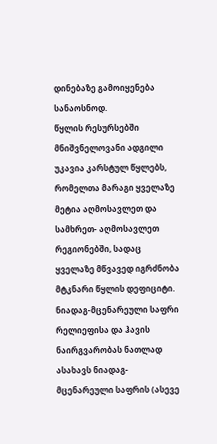დინებაზე გამოიყენება სანაოსნოდ.
წყლის რესურსებში მნიშვნელოვანი ადგილი უკავია კარსტულ წყლებს, რომელთა მარაგი ყველაზე მეტია აღმოსავლეთ და სამხრეთ- აღმოსავლეთ რეგიონებში, სადაც ყველაზე მწვავედ იგრძნობა მტკნარი წყლის დეფიციტი.
ნიადაგ-მცენარეული საფრი
რელიეფისა და ჰავის ნაირგვარობას ნათლად ასახავს ნიადაგ-მცენარეული საფრის (ასევე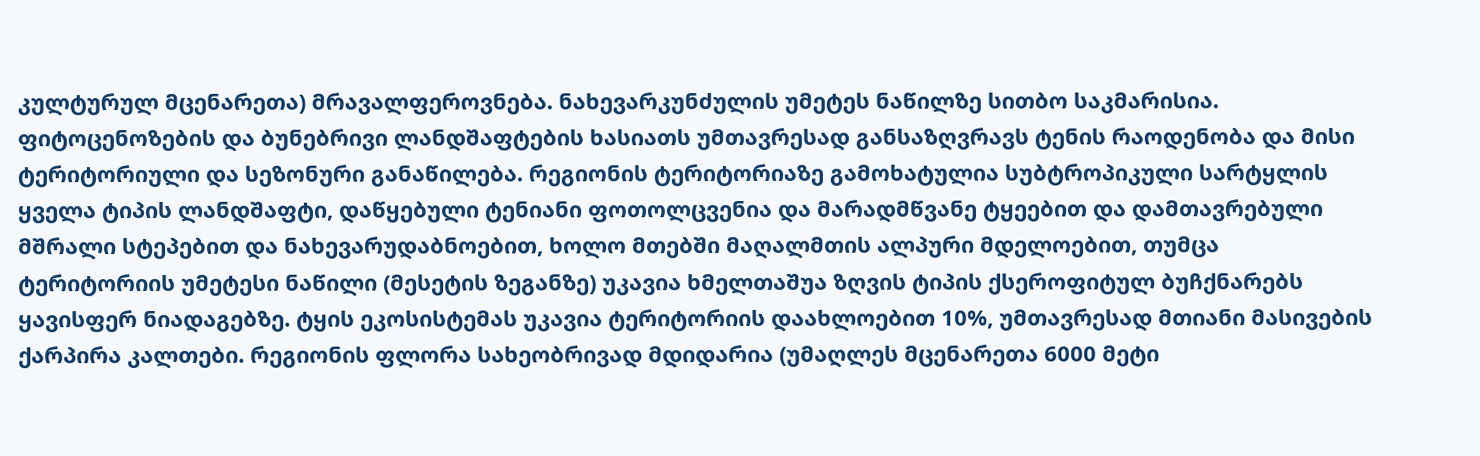კულტურულ მცენარეთა) მრავალფეროვნება. ნახევარკუნძულის უმეტეს ნაწილზე სითბო საკმარისია. ფიტოცენოზების და ბუნებრივი ლანდშაფტების ხასიათს უმთავრესად განსაზღვრავს ტენის რაოდენობა და მისი ტერიტორიული და სეზონური განაწილება. რეგიონის ტერიტორიაზე გამოხატულია სუბტროპიკული სარტყლის ყველა ტიპის ლანდშაფტი, დაწყებული ტენიანი ფოთოლცვენია და მარადმწვანე ტყეებით და დამთავრებული მშრალი სტეპებით და ნახევარუდაბნოებით, ხოლო მთებში მაღალმთის ალპური მდელოებით, თუმცა ტერიტორიის უმეტესი ნაწილი (მესეტის ზეგანზე) უკავია ხმელთაშუა ზღვის ტიპის ქსეროფიტულ ბუჩქნარებს ყავისფერ ნიადაგებზე. ტყის ეკოსისტემას უკავია ტერიტორიის დაახლოებით 10%, უმთავრესად მთიანი მასივების ქარპირა კალთები. რეგიონის ფლორა სახეობრივად მდიდარია (უმაღლეს მცენარეთა 6000 მეტი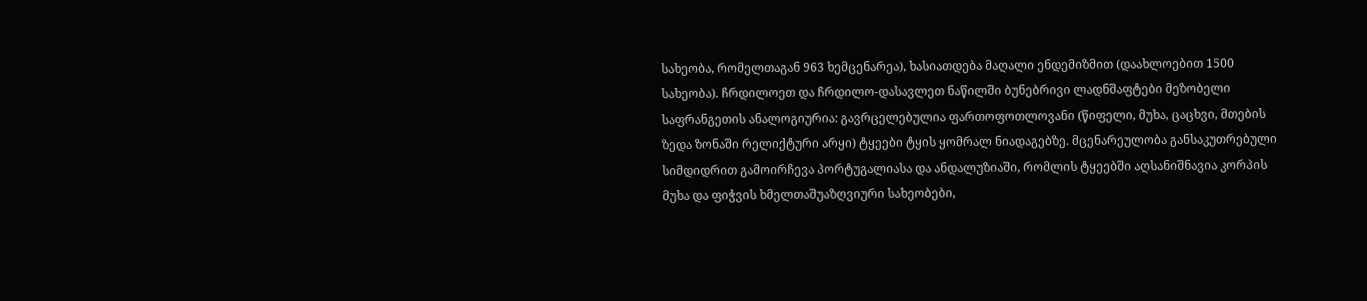სახეობა, რომელთაგან 963 ხემცენარეა), ხასიათდება მაღალი ენდემიზმით (დაახლოებით 1500 სახეობა). ჩრდილოეთ და ჩრდილო-დასავლეთ ნაწილში ბუნებრივი ლადნშაფტები მეზობელი საფრანგეთის ანალოგიურია: გავრცელებულია ფართოფოთლოვანი (წიფელი, მუხა, ცაცხვი, მთების ზედა ზონაში რელიქტური არყი) ტყეები ტყის ყომრალ ნიადაგებზე. მცენარეულობა განსაკუთრებული სიმდიდრით გამოირჩევა პორტუგალიასა და ანდალუზიაში, რომლის ტყეებში აღსანიშნავია კორპის მუხა და ფიჭვის ხმელთაშუაზღვიური სახეობები,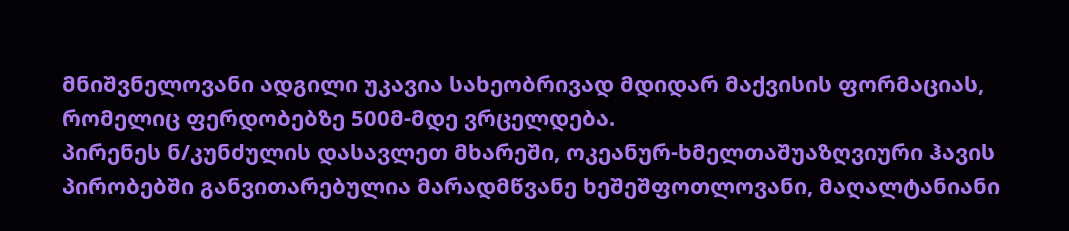მნიშვნელოვანი ადგილი უკავია სახეობრივად მდიდარ მაქვისის ფორმაციას, რომელიც ფერდობებზე 500მ-მდე ვრცელდება.
პირენეს ნ/კუნძულის დასავლეთ მხარეში, ოკეანურ-ხმელთაშუაზღვიური ჰავის პირობებში განვითარებულია მარადმწვანე ხეშეშფოთლოვანი, მაღალტანიანი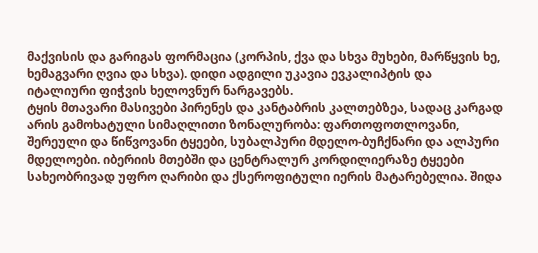მაქვისის და გარიგას ფორმაცია (კორპის, ქვა და სხვა მუხები, მარწყვის ხე, ხემაგვარი ღვია და სხვა). დიდი ადგილი უკავია ევკალიპტის და იტალიური ფიჭვის ხელოვნურ ნარგავებს.
ტყის მთავარი მასივები პირენეს და კანტაბრის კალთებზეა, სადაც კარგად არის გამოხატული სიმაღლითი ზონალურობა: ფართოფოთლოვანი, შერეული და წიწვოვანი ტყეები, სუბალპური მდელო-ბუჩქნარი და ალპური მდელოები. იბერიის მთებში და ცენტრალურ კორდილიერაზე ტყეები სახეობრივად უფრო ღარიბი და ქსეროფიტული იერის მატარებელია. შიდა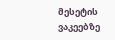მესეტის ვაკეებზე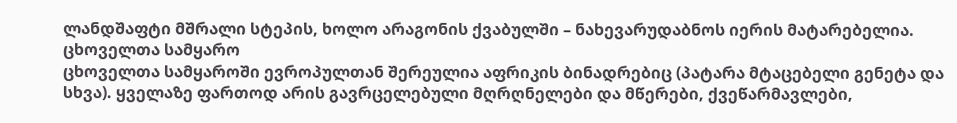ლანდშაფტი მშრალი სტეპის, ხოლო არაგონის ქვაბულში – ნახევარუდაბნოს იერის მატარებელია.
ცხოველთა სამყარო
ცხოველთა სამყაროში ევროპულთან შერეულია აფრიკის ბინადრებიც (პატარა მტაცებელი გენეტა და სხვა). ყველაზე ფართოდ არის გავრცელებული მღრღნელები და მწერები, ქვეწარმავლები,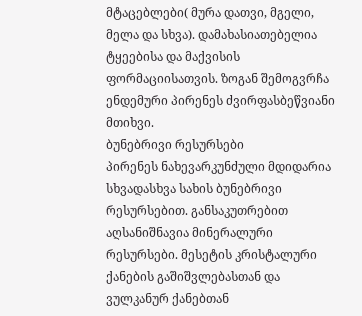მტაცებლები( მურა დათვი, მგელი, მელა და სხვა). დამახასიათებელია ტყეებისა და მაქვისის ფორმაციისათვის. ზოგან შემოგვრჩა ენდემური პირენეს ძვირფასბეწვიანი მთიხვი.
ბუნებრივი რესურსები
პირენეს ნახევარკუნძული მდიდარია სხვადასხვა სახის ბუნებრივი რესურსებით. განსაკუთრებით აღსანიშნავია მინერალური რესურსები. მესეტის კრისტალური ქანების გაშიშვლებასთან და ვულკანურ ქანებთან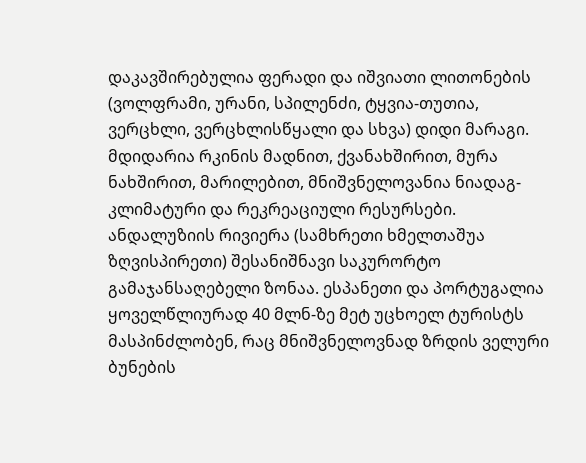დაკავშირებულია ფერადი და იშვიათი ლითონების (ვოლფრამი, ურანი, სპილენძი, ტყვია-თუთია, ვერცხლი, ვერცხლისწყალი და სხვა) დიდი მარაგი. მდიდარია რკინის მადნით, ქვანახშირით, მურა ნახშირით, მარილებით, მნიშვნელოვანია ნიადაგ-კლიმატური და რეკრეაციული რესურსები. ანდალუზიის რივიერა (სამხრეთი ხმელთაშუა ზღვისპირეთი) შესანიშნავი საკურორტო გამაჯანსაღებელი ზონაა. ესპანეთი და პორტუგალია ყოველწლიურად 40 მლნ-ზე მეტ უცხოელ ტურისტს მასპინძლობენ, რაც მნიშვნელოვნად ზრდის ველური ბუნების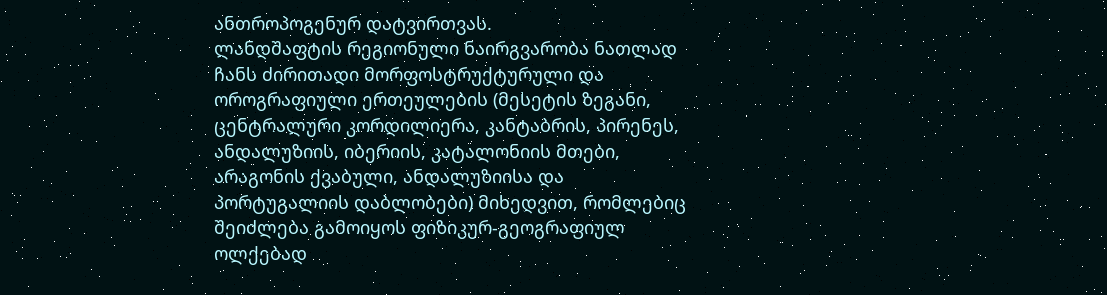ანთროპოგენურ დატვირთვას.
ლანდშაფტის რეგიონული ნაირგვარობა ნათლად ჩანს ძირითადი მორფოსტრუქტურული და ოროგრაფიული ერთეულების (მესეტის ზეგანი, ცენტრალური კორდილიერა, კანტაბრის, პირენეს, ანდალუზიის, იბერიის, კატალონიის მთები, არაგონის ქვაბული, ანდალუზიისა და პორტუგალიის დაბლობები) მიხედვით, რომლებიც შეიძლება გამოიყოს ფიზიკურ-გეოგრაფიულ ოლქებად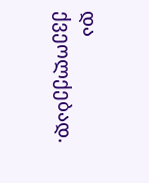და ქვეოლქებად.